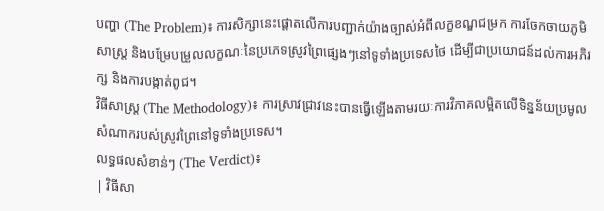បញ្ហា (The Problem)៖ ការសិក្សានេះផ្តោតលើការបញ្ជាក់យ៉ាងច្បាស់អំពីលក្ខខណ្ឌជម្រក ការចែកចាយភូមិសាស្ត្រ និងបម្រែបម្រួលលក្ខណៈនៃប្រភេទស្រូវព្រៃផ្សេងៗនៅទូទាំងប្រទេសថៃ ដើម្បីជាប្រយោជន៍ដល់ការអភិរក្ស និងការបង្កាត់ពូជ។
វិធីសាស្ត្រ (The Methodology)៖ ការស្រាវជ្រាវនេះបានធ្វើឡើងតាមរយៈការវិភាគលម្អិតលើទិន្នន័យប្រមូលសំណាករបស់ស្រូវព្រៃនៅទូទាំងប្រទេស។
លទ្ធផលសំខាន់ៗ (The Verdict)៖
| វិធីសា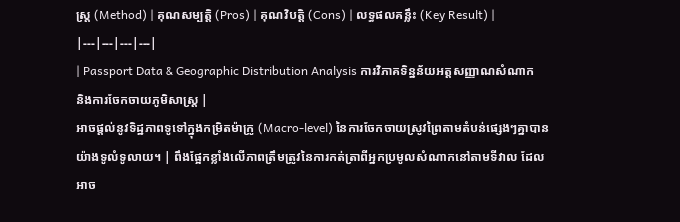ស្ត្រ (Method) | គុណសម្បត្តិ (Pros) | គុណវិបត្តិ (Cons) | លទ្ធផលគន្លឹះ (Key Result) |
|---|---|---|---|
| Passport Data & Geographic Distribution Analysis ការវិភាគទិន្នន័យអត្តសញ្ញាណសំណាក និងការចែកចាយភូមិសាស្ត្រ |
អាចផ្តល់នូវទិដ្ឋភាពទូទៅក្នុងកម្រិតម៉ាក្រូ (Macro-level) នៃការចែកចាយស្រូវព្រៃតាមតំបន់ផ្សេងៗគ្នាបានយ៉ាងទូលំទូលាយ។ | ពឹងផ្អែកខ្លាំងលើភាពត្រឹមត្រូវនៃការកត់ត្រាពីអ្នកប្រមូលសំណាកនៅតាមទីវាល ដែលអាច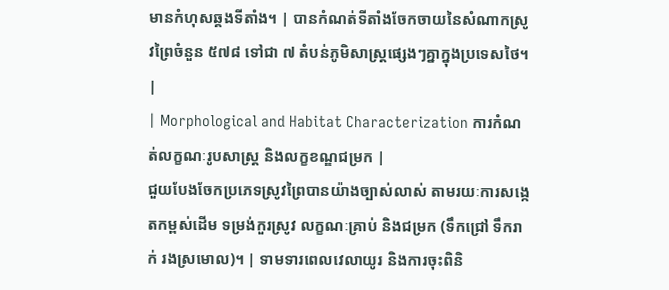មានកំហុសឆ្គងទីតាំង។ | បានកំណត់ទីតាំងចែកចាយនៃសំណាកស្រូវព្រៃចំនួន ៥៧៨ ទៅជា ៧ តំបន់ភូមិសាស្ត្រផ្សេងៗគ្នាក្នុងប្រទេសថៃ។ |
| Morphological and Habitat Characterization ការកំណត់លក្ខណៈរូបសាស្ត្រ និងលក្ខខណ្ឌជម្រក |
ជួយបែងចែកប្រភេទស្រូវព្រៃបានយ៉ាងច្បាស់លាស់ តាមរយៈការសង្កេតកម្ពស់ដើម ទម្រង់កួរស្រូវ លក្ខណៈគ្រាប់ និងជម្រក (ទឹកជ្រៅ ទឹករាក់ រងស្រមោល)។ | ទាមទារពេលវេលាយូរ និងការចុះពិនិ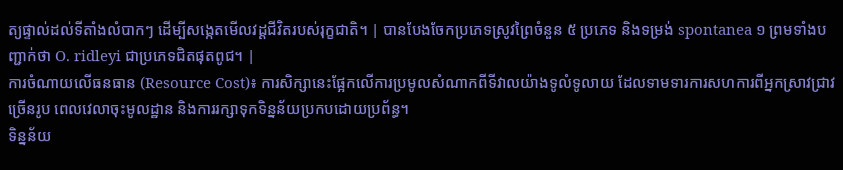ត្យផ្ទាល់ដល់ទីតាំងលំបាកៗ ដើម្បីសង្កេតមើលវដ្តជីវិតរបស់រុក្ខជាតិ។ | បានបែងចែកប្រភេទស្រូវព្រៃចំនួន ៥ ប្រភេទ និងទម្រង់ spontanea ១ ព្រមទាំងបញ្ជាក់ថា O. ridleyi ជាប្រភេទជិតផុតពូជ។ |
ការចំណាយលើធនធាន (Resource Cost)៖ ការសិក្សានេះផ្អែកលើការប្រមូលសំណាកពីទីវាលយ៉ាងទូលំទូលាយ ដែលទាមទារការសហការពីអ្នកស្រាវជ្រាវច្រើនរូប ពេលវេលាចុះមូលដ្ឋាន និងការរក្សាទុកទិន្នន័យប្រកបដោយប្រព័ន្ធ។
ទិន្នន័យ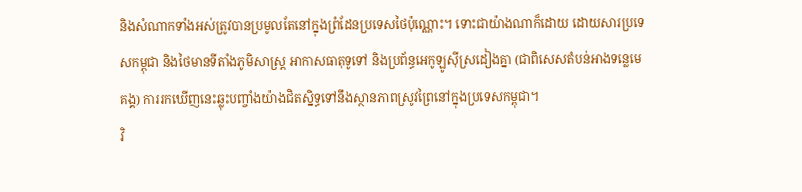និងសំណាកទាំងអស់ត្រូវបានប្រមូលតែនៅក្នុងព្រំដែនប្រទេសថៃប៉ុណ្ណោះ។ ទោះជាយ៉ាងណាក៏ដោយ ដោយសារប្រទេសកម្ពុជា និងថៃមានទីតាំងភូមិសាស្ត្រ អាកាសធាតុទូទៅ និងប្រព័ន្ធអេកូឡូស៊ីស្រដៀងគ្នា (ជាពិសេសតំបន់អាងទន្លេមេគង្គ) ការរកឃើញនេះឆ្លុះបញ្ចាំងយ៉ាងជិតស្និទ្ធទៅនឹងស្ថានភាពស្រូវព្រៃនៅក្នុងប្រទេសកម្ពុជា។
វិ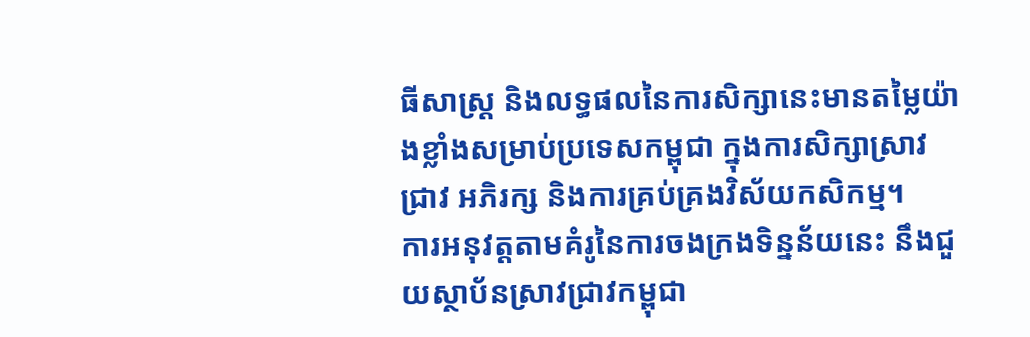ធីសាស្ត្រ និងលទ្ធផលនៃការសិក្សានេះមានតម្លៃយ៉ាងខ្លាំងសម្រាប់ប្រទេសកម្ពុជា ក្នុងការសិក្សាស្រាវជ្រាវ អភិរក្ស និងការគ្រប់គ្រងវិស័យកសិកម្ម។
ការអនុវត្តតាមគំរូនៃការចងក្រងទិន្នន័យនេះ នឹងជួយស្ថាប័នស្រាវជ្រាវកម្ពុជា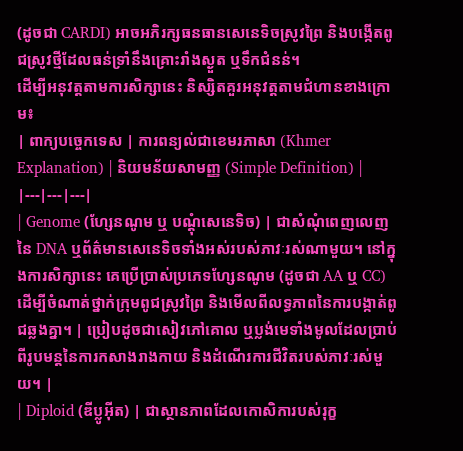(ដូចជា CARDI) អាចអភិរក្សធនធានសេនេទិចស្រូវព្រៃ និងបង្កើតពូជស្រូវថ្មីដែលធន់ទ្រាំនឹងគ្រោះរាំងស្ងួត ឬទឹកជំនន់។
ដើម្បីអនុវត្តតាមការសិក្សានេះ និស្សិតគួរអនុវត្តតាមជំហានខាងក្រោម៖
| ពាក្យបច្ចេកទេស | ការពន្យល់ជាខេមរភាសា (Khmer Explanation) | និយមន័យសាមញ្ញ (Simple Definition) |
|---|---|---|
| Genome (ហ្សែនណូម ឬ បណ្តុំសេនេទិច) | ជាសំណុំពេញលេញនៃ DNA ឬព័ត៌មានសេនេទិចទាំងអស់របស់ភាវៈរស់ណាមួយ។ នៅក្នុងការសិក្សានេះ គេប្រើប្រាស់ប្រភេទហ្សែនណូម (ដូចជា AA ឬ CC) ដើម្បីចំណាត់ថ្នាក់ក្រុមពូជស្រូវព្រៃ និងមើលពីលទ្ធភាពនៃការបង្កាត់ពូជឆ្លងគ្នា។ | ប្រៀបដូចជាសៀវភៅគោល ឬប្លង់មេទាំងមូលដែលប្រាប់ពីរូបមន្តនៃការកសាងរាងកាយ និងដំណើរការជីវិតរបស់ភាវៈរស់មួយ។ |
| Diploid (ឌីប្លូអ៊ីត) | ជាស្ថានភាពដែលកោសិការបស់រុក្ខ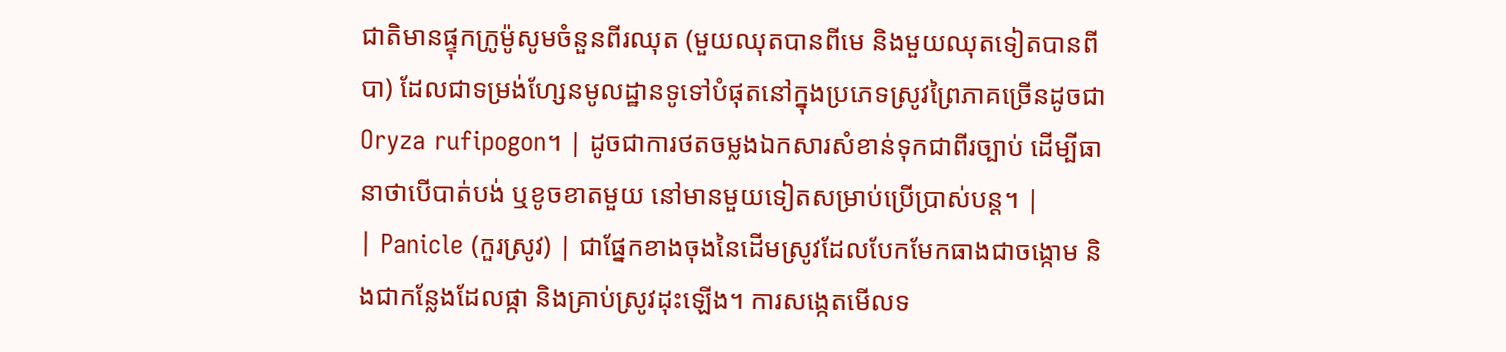ជាតិមានផ្ទុកក្រូម៉ូសូមចំនួនពីរឈុត (មួយឈុតបានពីមេ និងមួយឈុតទៀតបានពីបា) ដែលជាទម្រង់ហ្សែនមូលដ្ឋានទូទៅបំផុតនៅក្នុងប្រភេទស្រូវព្រៃភាគច្រើនដូចជា Oryza rufipogon។ | ដូចជាការថតចម្លងឯកសារសំខាន់ទុកជាពីរច្បាប់ ដើម្បីធានាថាបើបាត់បង់ ឬខូចខាតមួយ នៅមានមួយទៀតសម្រាប់ប្រើប្រាស់បន្ត។ |
| Panicle (កួរស្រូវ) | ជាផ្នែកខាងចុងនៃដើមស្រូវដែលបែកមែកធាងជាចង្កោម និងជាកន្លែងដែលផ្កា និងគ្រាប់ស្រូវដុះឡើង។ ការសង្កេតមើលទ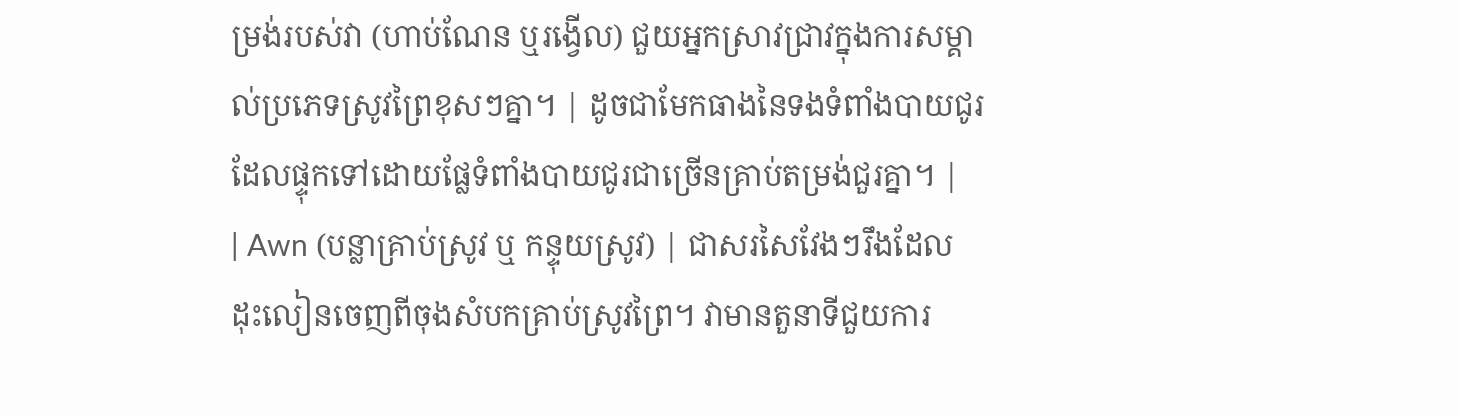ម្រង់របស់វា (ហាប់ណែន ឬរង្វើល) ជួយអ្នកស្រាវជ្រាវក្នុងការសម្គាល់ប្រភេទស្រូវព្រៃខុសៗគ្នា។ | ដូចជាមែកធាងនៃទងទំពាំងបាយជូរដែលផ្ទុកទៅដោយផ្លែទំពាំងបាយជូរជាច្រើនគ្រាប់តម្រង់ជួរគ្នា។ |
| Awn (បន្លាគ្រាប់ស្រូវ ឬ កន្ទុយស្រូវ) | ជាសរសៃវែងៗរឹងដែលដុះលៀនចេញពីចុងសំបកគ្រាប់ស្រូវព្រៃ។ វាមានតួនាទីជួយការ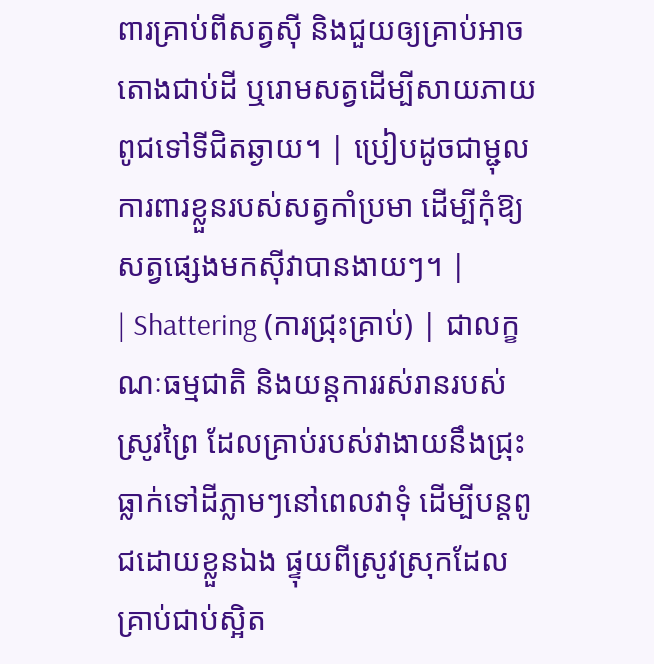ពារគ្រាប់ពីសត្វស៊ី និងជួយឲ្យគ្រាប់អាចតោងជាប់ដី ឬរោមសត្វដើម្បីសាយភាយពូជទៅទីជិតឆ្ងាយ។ | ប្រៀបដូចជាម្ជុលការពារខ្លួនរបស់សត្វកាំប្រមា ដើម្បីកុំឱ្យសត្វផ្សេងមកស៊ីវាបានងាយៗ។ |
| Shattering (ការជ្រុះគ្រាប់) | ជាលក្ខណៈធម្មជាតិ និងយន្តការរស់រានរបស់ស្រូវព្រៃ ដែលគ្រាប់របស់វាងាយនឹងជ្រុះធ្លាក់ទៅដីភ្លាមៗនៅពេលវាទុំ ដើម្បីបន្តពូជដោយខ្លួនឯង ផ្ទុយពីស្រូវស្រុកដែលគ្រាប់ជាប់ស្អិត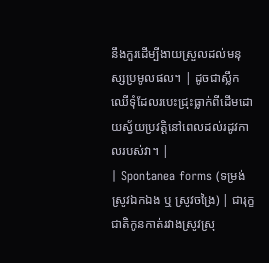នឹងកួរដើម្បីងាយស្រួលដល់មនុស្សប្រមូលផល។ | ដូចជាស្លឹកឈើទុំដែលរបេះជ្រុះធ្លាក់ពីដើមដោយស្វ័យប្រវត្តិនៅពេលដល់រដូវកាលរបស់វា។ |
| Spontanea forms (ទម្រង់ស្រូវឯកឯង ឬ ស្រូវចង្រៃ) | ជារុក្ខជាតិកូនកាត់រវាងស្រូវស្រុ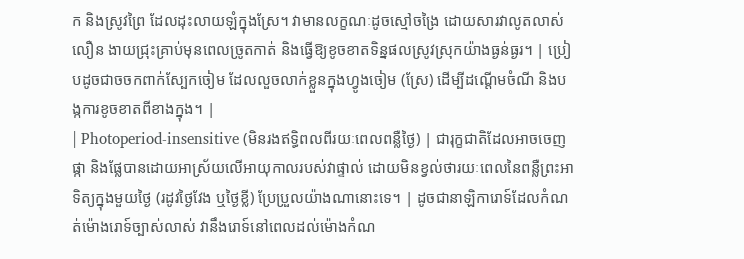ក និងស្រូវព្រៃ ដែលដុះលាយឡំក្នុងស្រែ។ វាមានលក្ខណៈដូចស្មៅចង្រៃ ដោយសារវាលូតលាស់លឿន ងាយជ្រុះគ្រាប់មុនពេលច្រូតកាត់ និងធ្វើឱ្យខូចខាតទិន្នផលស្រូវស្រុកយ៉ាងធ្ងន់ធ្ងរ។ | ប្រៀបដូចជាចចកពាក់ស្បែកចៀម ដែលលួចលាក់ខ្លួនក្នុងហ្វូងចៀម (ស្រែ) ដើម្បីដណ្តើមចំណី និងបង្កការខូចខាតពីខាងក្នុង។ |
| Photoperiod-insensitive (មិនរងឥទ្ធិពលពីរយៈពេលពន្លឺថ្ងៃ) | ជារុក្ខជាតិដែលអាចចេញផ្កា និងផ្លែបានដោយអាស្រ័យលើអាយុកាលរបស់វាផ្ទាល់ ដោយមិនខ្វល់ថារយៈពេលនៃពន្លឺព្រះអាទិត្យក្នុងមួយថ្ងៃ (រដូវថ្ងៃវែង ឬថ្ងៃខ្លី) ប្រែប្រួលយ៉ាងណានោះទេ។ | ដូចជានាឡិការោទ៍ដែលកំណត់ម៉ោងរោទ៍ច្បាស់លាស់ វានឹងរោទ៍នៅពេលដល់ម៉ោងកំណ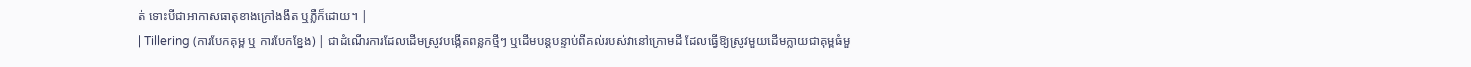ត់ ទោះបីជាអាកាសធាតុខាងក្រៅងងឹត ឬភ្លឺក៏ដោយ។ |
| Tillering (ការបែកគុម្ព ឬ ការបែកខ្នែង) | ជាដំណើរការដែលដើមស្រូវបង្កើតពន្លកថ្មីៗ ឬដើមបន្តបន្ទាប់ពីគល់របស់វានៅក្រោមដី ដែលធ្វើឱ្យស្រូវមួយដើមក្លាយជាគុម្ពធំមួ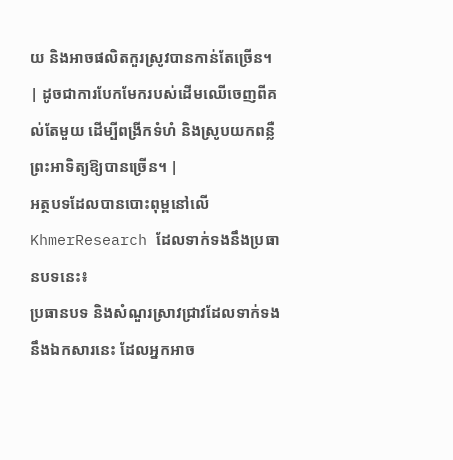យ និងអាចផលិតកួរស្រូវបានកាន់តែច្រើន។ | ដូចជាការបែកមែករបស់ដើមឈើចេញពីគល់តែមួយ ដើម្បីពង្រីកទំហំ និងស្រូបយកពន្លឺព្រះអាទិត្យឱ្យបានច្រើន។ |
អត្ថបទដែលបានបោះពុម្ពនៅលើ KhmerResearch ដែលទាក់ទងនឹងប្រធានបទនេះ៖
ប្រធានបទ និងសំណួរស្រាវជ្រាវដែលទាក់ទងនឹងឯកសារនេះ ដែលអ្នកអាច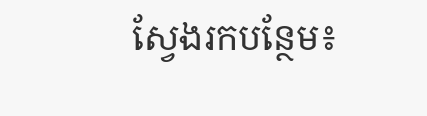ស្វែងរកបន្ថែម៖